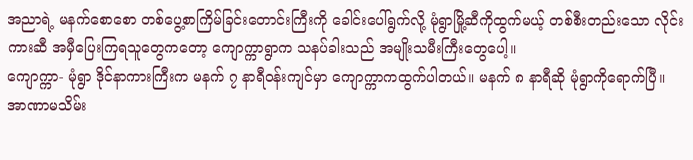အညာရဲ့ မနက်စောစော တစ်ပွေ့စာကြိမ်ခြင်းတောင်းကြီးကို ခေါင်းပေါ်ရွက်လို့ မုံရွာမြို့ဆီကိုထွက်မယ့် တစ်စီးတည်းသော လိုင်းကားဆီ အမှီပြေးကြရသူတွေကတော့ ကျောက္ကာရွာက သနပ်ခါးသည် အမျိုးသမီးကြီးတွေပေါ့။
ကျောက္ကာ- မုံရွာ ဒိုင်နာကားကြီးက မနက် ၇ နာရီဝန်းကျင်မှာ ကျောက္ကာကထွက်ပါတယ်။ မနက် ၈ နာရီဆို မုံရွာကိုရောက်ပြီ။
အာဏာမသိမ်း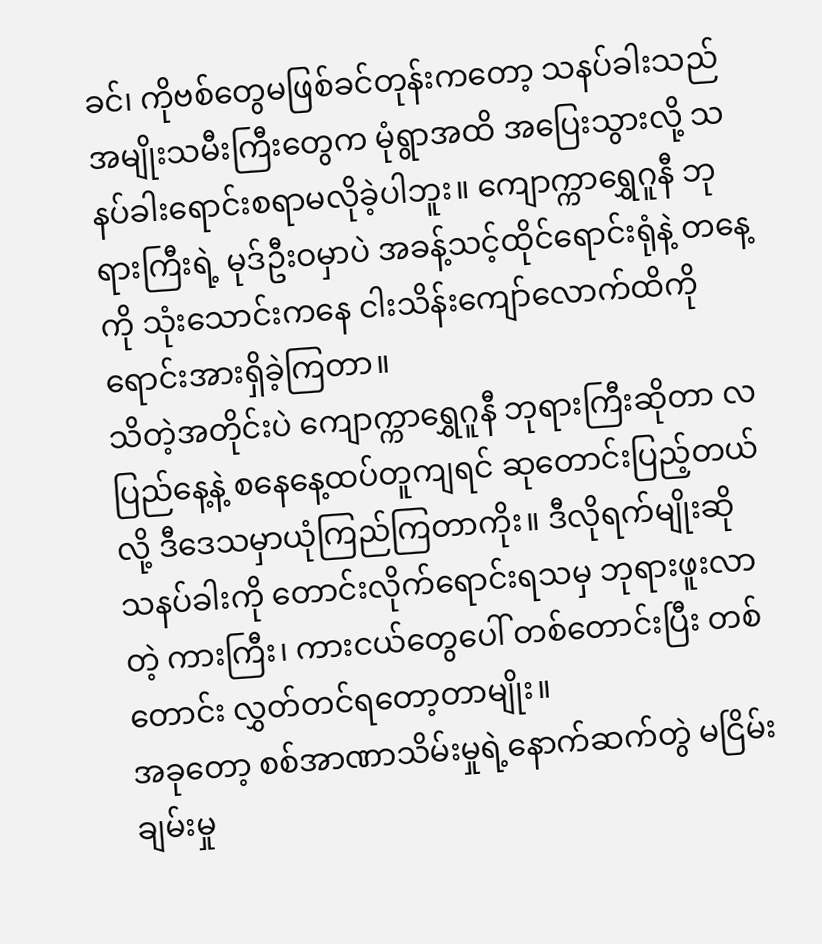ခင်၊ ကိုဗစ်တွေမဖြစ်ခင်တုန်းကတော့ သနပ်ခါးသည်အမျိုးသမီးကြီးတွေက မုံရွာအထိ အပြေးသွားလို့ သနပ်ခါးရောင်းစရာမလိုခဲ့ပါဘူး။ ကျောက္ကာရွှေဂူနီ ဘုရားကြီးရဲ့ မုဒ်ဦးဝမှာပဲ အခန့်သင့်ထိုင်ရောင်းရုံနဲ့ တနေ့ကို သုံးသောင်းကနေ ငါးသိန်းကျော်လောက်ထိကို ရောင်းအားရှိခဲ့ကြတာ။
သိတဲ့အတိုင်းပဲ ကျောက္ကာရွှေဂူနီ ဘုရားကြီးဆိုတာ လပြည်နေ့နဲ့ စနေနေ့ထပ်တူကျရင် ဆုတောင်းပြည့်တယ်လို့ ဒီဒေသမှာယုံကြည်ကြတာကိုး။ ဒီလိုရက်မျိုးဆို သနပ်ခါးကို တောင်းလိုက်ရောင်းရသမှ ဘုရားဖူးလာတဲ့ ကားကြီး၊ ကားငယ်တွေပေါ် တစ်တောင်းပြီး တစ်တောင်း လွှတ်တင်ရတော့တာမျိုး။
အခုတော့ စစ်အာဏာသိမ်းမှုရဲ့နောက်ဆက်တွဲ မငြိမ်းချမ်းမှု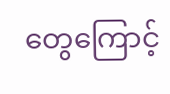တွေကြောင့်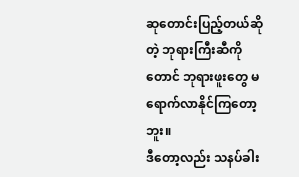ဆုတောင်းပြည့်တယ်ဆိုတဲ့ ဘုရားကြီးဆီကိုတောင် ဘုရားဖူးတွေ မရောက်လာနိုင်ကြတော့ဘူး။
ဒီတော့လည်း သနပ်ခါး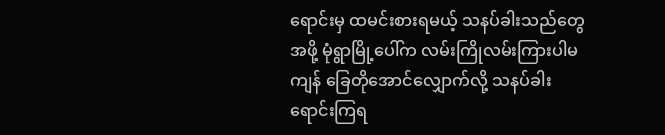ရောင်းမှ ထမင်းစားရမယ့် သနပ်ခါးသည်တွေအဖို့ မုံရွာမြို့ပေါ်က လမ်းကြိုလမ်းကြားပါမကျန် ခြေတိုအောင်လျှောက်လို့ သနပ်ခါး ရောင်းကြရ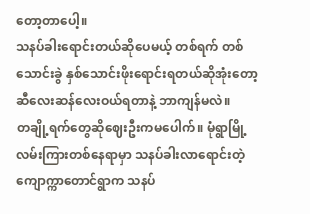တော့တာပေါ့။
သနပ်ခါးရောင်းတယ်ဆိုပေမယ့် တစ်ရက် တစ်သောင်းခွဲ နှစ်သောင်းဖိုးရောင်းရတယ်ဆိုအုံးတော့ ဆီလေးဆန်လေးဝယ်ရတာနဲ့ ဘာကျန်မလဲ။
တချို့ရက်တွေဆိုဈေးဦးကမပေါက်။ မုံရွာမြို့လမ်းကြားတစ်နေရာမှာ သနပ်ခါးလာရောင်းတဲ့ ကျောက္ကာတောင်ရွာက သနပ်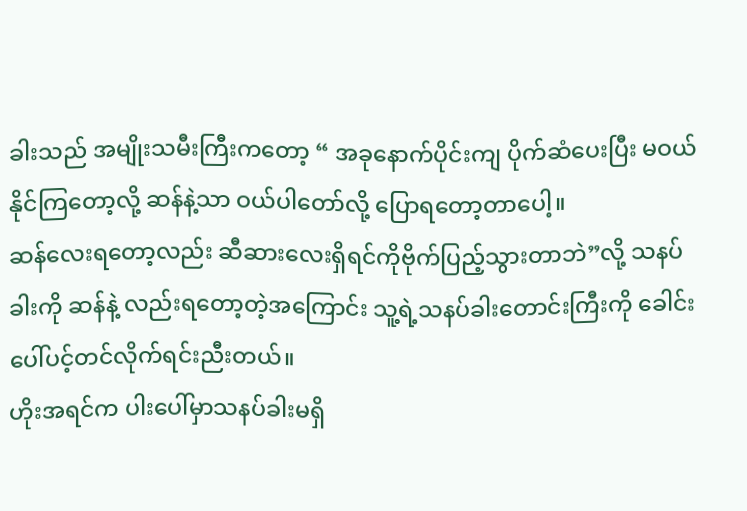ခါးသည် အမျိုးသမီးကြီးကတော့ “ အခုနောက်ပိုင်းကျ ပိုက်ဆံပေးပြီး မဝယ်နိုင်ကြတော့လို့ ဆန်နဲ့သာ ဝယ်ပါတော်လို့ ပြောရတော့တာပေါ့။
ဆန်လေးရတော့လည်း ဆီဆားလေးရှိရင်ကိုဗိုက်ပြည့်သွားတာဘဲ”လို့ သနပ်ခါးကို ဆန်နဲ့ လည်းရတော့တဲ့အကြောင်း သူ့ရဲ့သနပ်ခါးတောင်းကြီးကို ခေါင်းပေါ်ပင့်တင်လိုက်ရင်းညီးတယ်။
ဟိုးအရင်က ပါးပေါ်မှာသနပ်ခါးမရှိ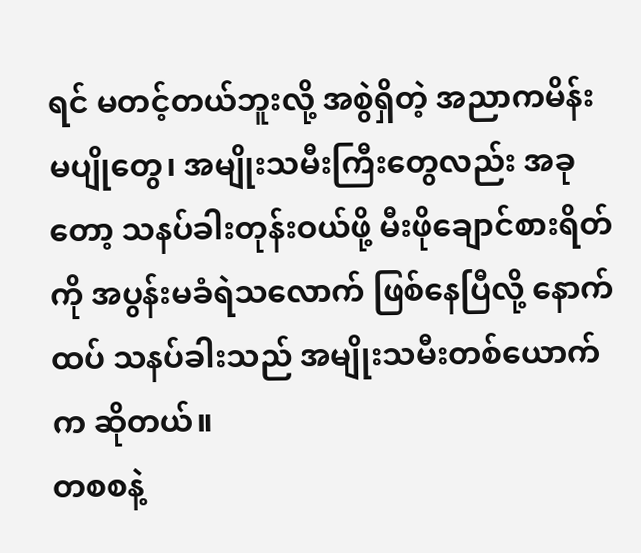ရင် မတင့်တယ်ဘူးလို့ အစွဲရှိတဲ့ အညာကမိန်းမပျိုတွေ၊ အမျိုးသမီးကြီးတွေလည်း အခုတော့ သနပ်ခါးတုန်းဝယ်ဖို့ မီးဖိုချောင်စားရိတ်ကို အပွန်းမခံရဲသလောက် ဖြစ်နေပြီလို့ နောက်ထပ် သနပ်ခါးသည် အမျိုးသမီးတစ်ယောက်က ဆိုတယ်။
တစစနဲ့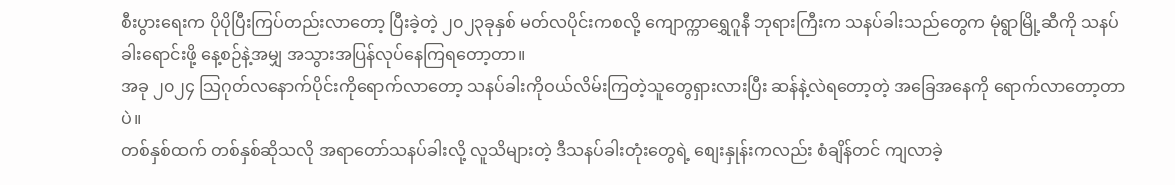စီးပွားရေးက ပိုပိုပြီးကြပ်တည်းလာတော့ ပြီးခဲ့တဲ့ ၂၀၂၃ခုနှစ် မတ်လပိုင်းကစလို့ ကျောက္ကာရွှေဂူနီ ဘုရားကြီးက သနပ်ခါးသည်တွေက မုံရွာမြို့ဆီကို သနပ်ခါးရောင်းဖို့ နေ့စဉ်နဲ့အမျှ အသွားအပြန်လုပ်နေကြရတော့တာ။
အခု ၂၀၂၄ သြဂုတ်လနောက်ပိုင်းကိုရောက်လာတော့ သနပ်ခါးကိုဝယ်လိမ်းကြတဲ့သူတွေရှားလားပြီး ဆန်နဲ့လဲရတော့တဲ့ အခြေအနေကို ရောက်လာတော့တာပဲ။
တစ်နှစ်ထက် တစ်နှစ်ဆိုသလို အရာတော်သနပ်ခါးလို့ လူသိများတဲ့ ဒီသနပ်ခါးတုံးတွေရဲ့ စျေးနှုန်းကလည်း စံချိန်တင် ကျလာခဲ့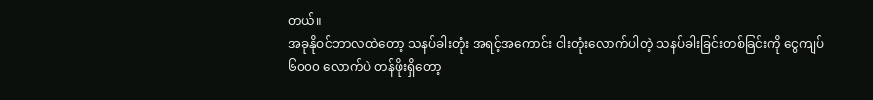တယ်။
အခုနိုဝင်ဘာလထဲတော့ သနပ်ခါးတုံး အရင့်အကောင်း ငါးတုံးလောက်ပါတဲ့ သနပ်ခါးခြင်းတစ်ခြင်းကို ငွေကျပ် ၆၀၀၀ လောက်ပဲ တန်ဖိုးရှိတော့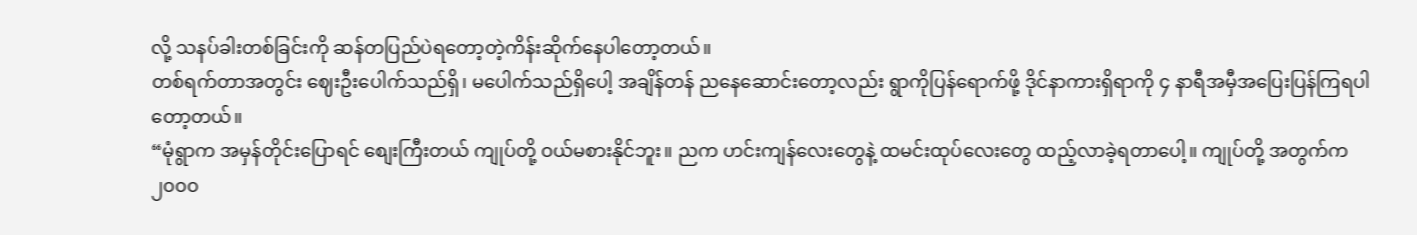လို့ သနပ်ခါးတစ်ခြင်းကို ဆန်တပြည်ပဲရတော့တဲ့ကိန်းဆိုက်နေပါတော့တယ်။
တစ်ရက်တာအတွင်း ဈေးဦးပေါက်သည်ရှိ၊ မပေါက်သည်ရှိပေါ့ အချိန်တန် ညနေဆောင်းတော့လည်း ရွာကိုပြန်ရောက်ဖို့ ဒိုင်နာကားရှိရာကို ၄ နာရီအမှီအပြေးပြန်ကြရပါတော့တယ်။
“မုံရွာက အမှန်တိုင်းပြောရင် စျေးကြီးတယ် ကျုပ်တို့ ဝယ်မစားနိုင်ဘူး။ ညက ဟင်းကျန်လေးတွေနဲ့ ထမင်းထုပ်လေးတွေ ထည့်လာခဲ့ရတာပေါ့။ ကျုပ်တို့ အတွက်က ၂၀၀၀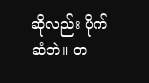ဆိုလည်း ပိုက်ဆံဘဲ။ တ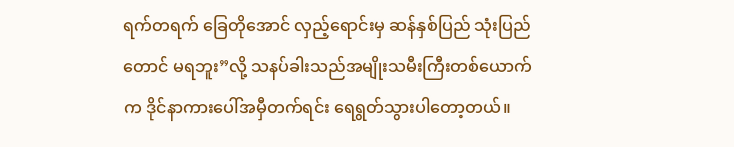ရက်တရက် ခြေတိုအောင် လှည့်ရောင်းမှ ဆန်နှစ်ပြည် သုံးပြည်တောင် မရဘူး”လို့ သနပ်ခါးသည်အမျိုးသမီးကြီးတစ်ယောက်က ဒိုင်နာကားပေါ်အမှီတက်ရင်း ရေရွတ်သွားပါတော့တယ်။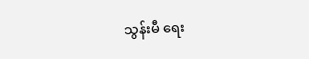သွန်းမီ ရေး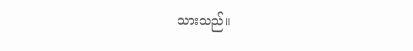သားသည်။